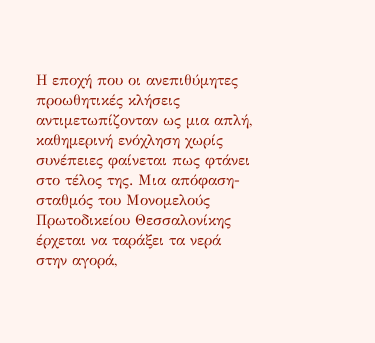Η εποχή που οι ανεπιθύμητες προωθητικές κλήσεις αντιμετωπίζονταν ως μια απλή, καθημερινή ενόχληση χωρίς συνέπειες φαίνεται πως φτάνει στο τέλος της. Μια απόφαση-σταθμός του Μονομελούς Πρωτοδικείου Θεσσαλονίκης έρχεται να ταράξει τα νερά στην αγορά,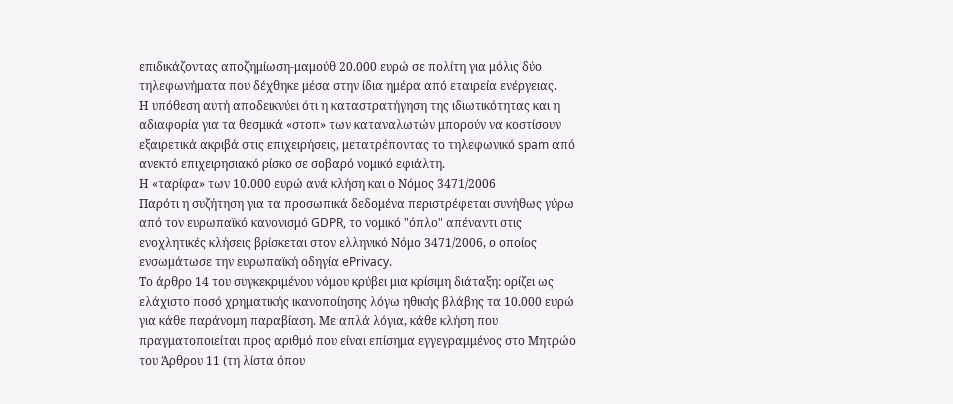επιδικάζοντας αποζημίωση-μαμούθ 20.000 ευρώ σε πολίτη για μόλις δύο τηλεφωνήματα που δέχθηκε μέσα στην ίδια ημέρα από εταιρεία ενέργειας.
Η υπόθεση αυτή αποδεικνύει ότι η καταστρατήγηση της ιδιωτικότητας και η αδιαφορία για τα θεσμικά «στοπ» των καταναλωτών μπορούν να κοστίσουν εξαιρετικά ακριβά στις επιχειρήσεις, μετατρέποντας το τηλεφωνικό spam από ανεκτό επιχειρησιακό ρίσκο σε σοβαρό νομικό εφιάλτη.
Η «ταρίφα» των 10.000 ευρώ ανά κλήση και ο Νόμος 3471/2006
Παρότι η συζήτηση για τα προσωπικά δεδομένα περιστρέφεται συνήθως γύρω από τον ευρωπαϊκό κανονισμό GDPR, το νομικό "όπλο" απέναντι στις ενοχλητικές κλήσεις βρίσκεται στον ελληνικό Νόμο 3471/2006, ο οποίος ενσωμάτωσε την ευρωπαϊκή οδηγία ePrivacy.
Το άρθρο 14 του συγκεκριμένου νόμου κρύβει μια κρίσιμη διάταξη: ορίζει ως ελάχιστο ποσό χρηματικής ικανοποίησης λόγω ηθικής βλάβης τα 10.000 ευρώ για κάθε παράνομη παραβίαση. Με απλά λόγια, κάθε κλήση που πραγματοποιείται προς αριθμό που είναι επίσημα εγγεγραμμένος στο Μητρώο του Άρθρου 11 (τη λίστα όπου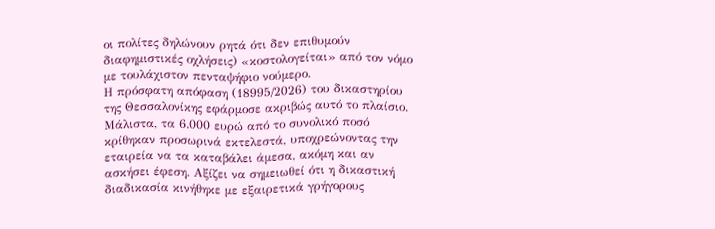οι πολίτες δηλώνουν ρητά ότι δεν επιθυμούν διαφημιστικές οχλήσεις) «κοστολογείται» από τον νόμο με τουλάχιστον πενταψήφιο νούμερο.
Η πρόσφατη απόφαση (18995/2026) του δικαστηρίου της Θεσσαλονίκης εφάρμοσε ακριβώς αυτό το πλαίσιο. Μάλιστα, τα 6.000 ευρώ από το συνολικό ποσό κρίθηκαν προσωρινά εκτελεστά, υποχρεώνοντας την εταιρεία να τα καταβάλει άμεσα, ακόμη και αν ασκήσει έφεση. Αξίζει να σημειωθεί ότι η δικαστική διαδικασία κινήθηκε με εξαιρετικά γρήγορους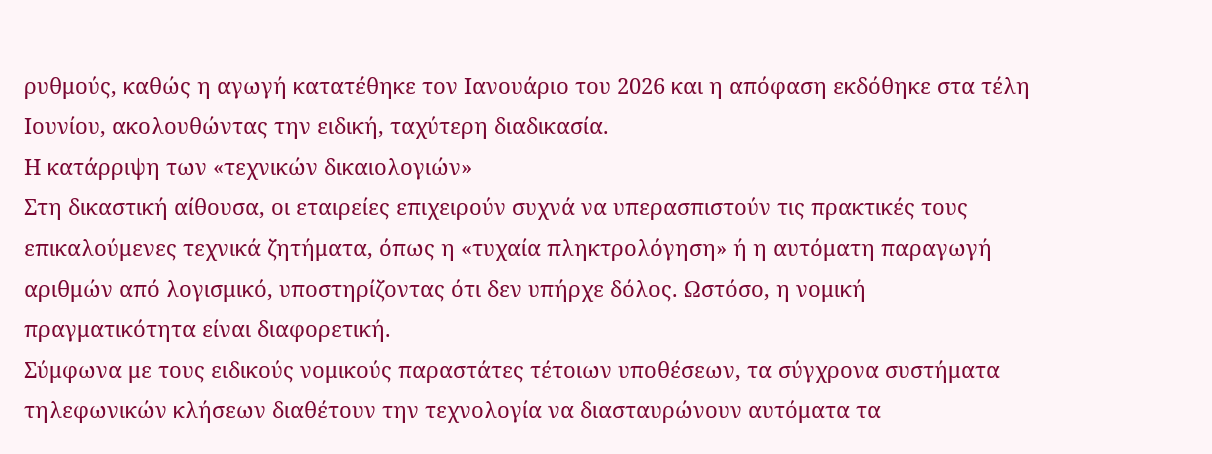ρυθμούς, καθώς η αγωγή κατατέθηκε τον Ιανουάριο του 2026 και η απόφαση εκδόθηκε στα τέλη Ιουνίου, ακολουθώντας την ειδική, ταχύτερη διαδικασία.
Η κατάρριψη των «τεχνικών δικαιολογιών»
Στη δικαστική αίθουσα, οι εταιρείες επιχειρούν συχνά να υπερασπιστούν τις πρακτικές τους επικαλούμενες τεχνικά ζητήματα, όπως η «τυχαία πληκτρολόγηση» ή η αυτόματη παραγωγή αριθμών από λογισμικό, υποστηρίζοντας ότι δεν υπήρχε δόλος. Ωστόσο, η νομική πραγματικότητα είναι διαφορετική.
Σύμφωνα με τους ειδικούς νομικούς παραστάτες τέτοιων υποθέσεων, τα σύγχρονα συστήματα τηλεφωνικών κλήσεων διαθέτουν την τεχνολογία να διασταυρώνουν αυτόματα τα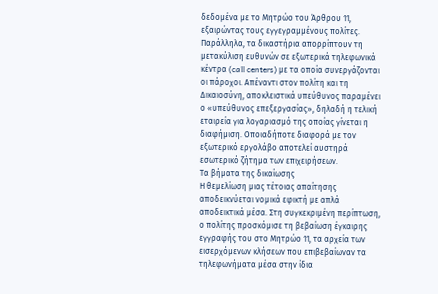δεδομένα με το Μητρώο του Άρθρου 11, εξαιρώντας τους εγγεγραμμένους πολίτες.
Παράλληλα, τα δικαστήρια απορρίπτουν τη μετακύλιση ευθυνών σε εξωτερικά τηλεφωνικά κέντρα (call centers) με τα οποία συνεργάζονται οι πάροχοι. Απέναντι στον πολίτη και τη Δικαιοσύνη, αποκλειστικά υπεύθυνος παραμένει ο «υπεύθυνος επεξεργασίας», δηλαδή η τελική εταιρεία για λογαριασμό της οποίας γίνεται η διαφήμιση. Οποιαδήποτε διαφορά με τον εξωτερικό εργολάβο αποτελεί αυστηρά εσωτερικό ζήτημα των επιχειρήσεων.
Τα βήματα της δικαίωσης
Η θεμελίωση μιας τέτοιας απαίτησης αποδεικνύεται νομικά εφικτή με απλά αποδεικτικά μέσα. Στη συγκεκριμένη περίπτωση, ο πολίτης προσκόμισε τη βεβαίωση έγκαιρης εγγραφής του στο Μητρώο 11, τα αρχεία των εισερχόμενων κλήσεων που επιβεβαίωναν τα τηλεφωνήματα μέσα στην ίδια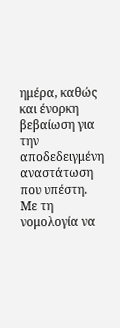ημέρα, καθώς και ένορκη βεβαίωση για την αποδεδειγμένη αναστάτωση που υπέστη.
Με τη νομολογία να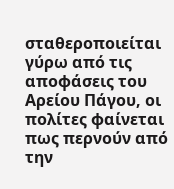σταθεροποιείται γύρω από τις αποφάσεις του Αρείου Πάγου, οι πολίτες φαίνεται πως περνούν από την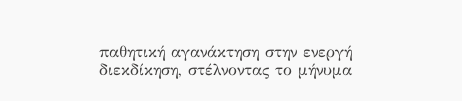παθητική αγανάκτηση στην ενεργή διεκδίκηση, στέλνοντας το μήνυμα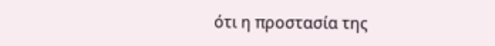ότι η προστασία της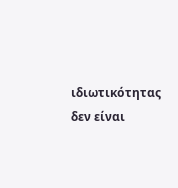ιδιωτικότητας δεν είναι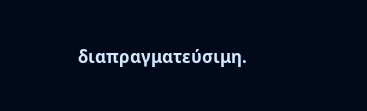διαπραγματεύσιμη.